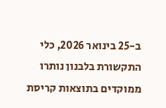ב-25 בינואר 2026, כלי התקשורת בלבנון נותרו ממוקדים בתוצאות קריסת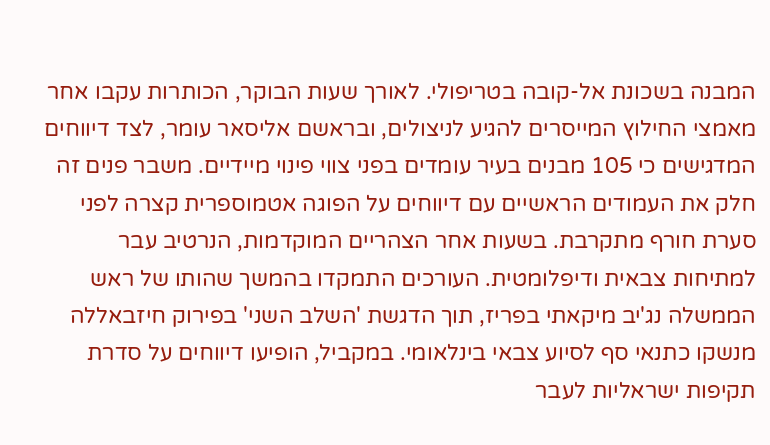המבנה בשכונת אל-קובה בטריפולי. לאורך שעות הבוקר, הכותרות עקבו אחר מאמצי החילוץ המייסרים להגיע לניצולים, ובראשם אליסאר עומר, לצד דיווחים המדגישים כי 105 מבנים בעיר עומדים בפני צווי פינוי מיידיים. משבר פנים זה חלק את העמודים הראשיים עם דיווחים על הפוגה אטמוספרית קצרה לפני סערת חורף מתקרבת. בשעות אחר הצהריים המוקדמות, הנרטיב עבר למתיחות צבאית ודיפלומטית. העורכים התמקדו בהמשך שהותו של ראש הממשלה נג'יב מיקאתי בפריז, תוך הדגשת 'השלב השני' בפירוק חיזבאללה מנשקו כתנאי סף לסיוע צבאי בינלאומי. במקביל, הופיעו דיווחים על סדרת תקיפות ישראליות לעבר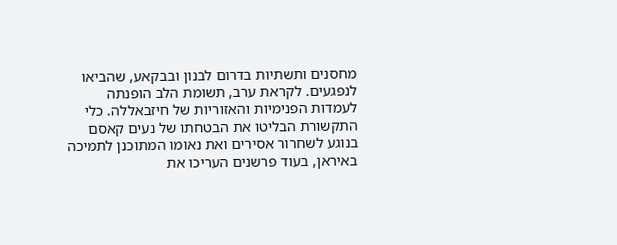מחסנים ותשתיות בדרום לבנון ובבקאע, שהביאו לנפגעים. לקראת ערב, תשומת הלב הופנתה לעמדות הפנימיות והאזוריות של חיזבאללה. כלי התקשורת הבליטו את הבטחתו של נעים קאסם בנוגע לשחרור אסירים ואת נאומו המתוכנן לתמיכה באיראן, בעוד פרשנים העריכו את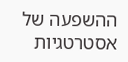ההשפעה של אסטרטגיות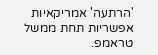'הרתעה' אמריקאיות אפשריות תחת ממשל טראמפ.